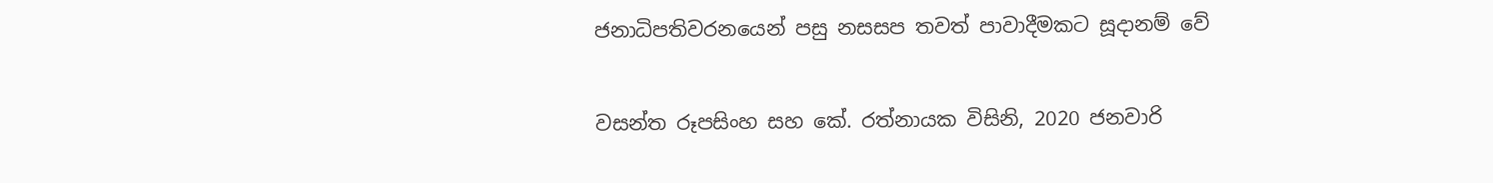ජනාධිපතිවරනයෙන් පසු නසසප තවත් පාවාදීමකට සූදානම් වේ

වසන්ත රූපසිංහ සහ කේ. රත්නායක විසිනි, 2020 ජනවාරි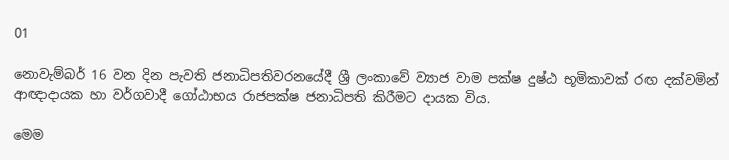01

නොවැම්බර් 16 වන දින පැවති ජනාධිපතිවරනයේදී ශ්‍රී ලංකාවේ ව්‍යාජ වාම පක්ෂ දුෂ්ඨ භූමිකාවක් රඟ දක්වමින් ආඥාදායක හා වර්ගවාදී ගෝඨාභය රාජපක්ෂ ජනාධිපති කිරීමට දායක විය.

මෙම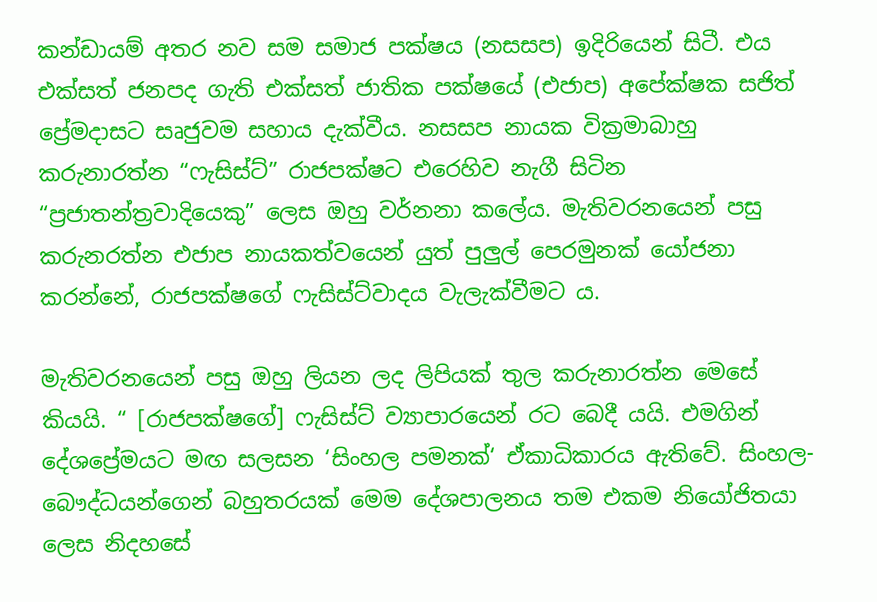කන්ඩායම් අතර නව සම සමාජ පක්ෂය (නසසප) ඉදිරියෙන් සිටී. එය එක්සත් ජනපද ගැති එක්සත් ජාතික පක්ෂයේ (එජාප) අපේක්ෂක සජිත් ප්‍රේමදාසට සෘජුවම සහාය දැක්වීය. නසසප නායක වික්‍රමාබාහු කරුනාරත්න “ෆැසිස්ට්” රාජපක්ෂට එරෙහිව නැගී සිටින “ප්‍රජාතන්ත්‍රවාදියෙකු” ලෙස ඔහු වර්නනා කලේය. මැතිවරනයෙන් පසු කරුනරත්න එජාප නායකත්වයෙන් යුත් පුලුල් පෙරමුනක් යෝජනා කරන්නේ, රාජපක්ෂගේ ෆැසිස්ට්වාදය වැලැක්වීමට ය.

මැතිවරනයෙන් පසු ඔහු ලියන ලද ලිපියක් තුල කරුනාරත්න මෙසේ කියයි. “ [රාජපක්ෂගේ] ෆැසිස්ට් ව්‍යාපාරයෙන් රට බෙදී යයි. එමගින් දේශප්‍රේමයට මඟ සලසන ‘සිංහල පමනක්‘ ඒකාධිකාරය ඇතිවේ. සිංහල-බෞද්ධයන්ගෙන් බහුතරයක් මෙම දේශපාලනය තම එකම නියෝජිතයා ලෙස නිදහසේ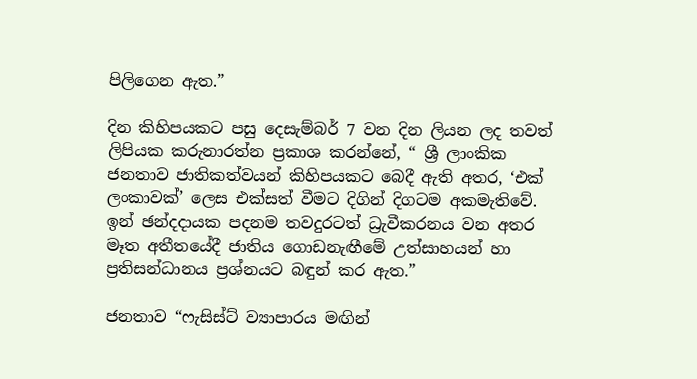පිලිගෙන ඇත.”

දින කිහිපයකට පසු දෙසැම්බර් 7 වන දින ලියන ලද තවත් ලිපියක කරුනාරත්න ප්‍රකාශ කරන්නේ, “ ශ්‍රී ලාංකික ජනතාව ජාතිකත්වයන් කිහිපයකට බෙදී ඇති අතර, ‘එක් ලංකාවක්’ ලෙස එක්සත් වීමට දිගින් දිගටම අකමැතිවේ. ඉන් ඡන්දදායක පදනම තවදුරටත් ධ්‍රැවීකරනය වන අතර මෑත අතීතයේදී ජාතිය ගොඩනැඟීමේ උත්සාහයන් හා ප්‍රතිසන්ධානය ප්‍රශ්නයට බඳුන් කර ඇත.”

ජනතාව “ෆැසිස්ට් ව්‍යාපාරය මඟින්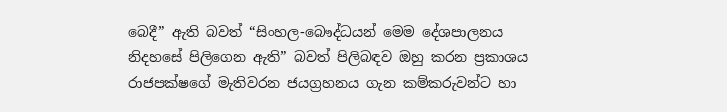බෙදී” ඇති බවත් “සිංහල-බෞද්ධයන් මෙම දේශපාලනය නිදහසේ පිලිගෙන ඇති” බවත් පිලිබඳව ඔහු කරන ප්‍රකාශය රාජපක්ෂගේ මැතිවරන ජයග්‍රහනය ගැන කම්කරුවන්ට හා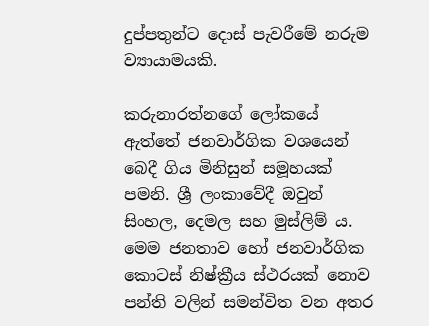දුප්පතුන්ට දොස් පැවරීමේ නරුම ව්‍යායාමයකි.

කරුනාරත්නගේ ලෝකයේ ඇත්තේ ජනවාර්ගික වශයෙන් බෙදී ගිය මිනිසුන් සමූහයක් පමනි. ශ්‍රී ලංකාවේදී ඔවුන් සිංහල, දෙමල සහ මුස්ලිම් ය. මෙම ජනතාව හෝ ජනවාර්ගික කොටස් නිෂ්ක්‍රීය ස්ථරයක් නොව පන්ති වලින් සමන්විත වන අතර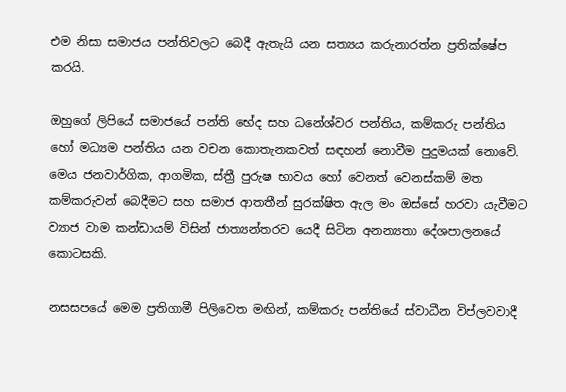එම නිසා සමාජය පන්තිවලට බෙදී ඇතැයි යන සත්‍යය කරුනාරත්න ප්‍රතික්ෂේප කරයි.

ඔහුගේ ලිපියේ සමාජයේ පන්ති භේද සහ ධනේශ්වර පන්තිය, කම්කරු පන්තිය හෝ මධ්‍යම පන්තිය යන වචන කොතැනකවත් සඳහන් නොවීම පුදුමයක් නොවේ. මෙය ජනවාර්ගික, ආගමික, ස්ත්‍රී පුරුෂ භාවය හෝ වෙනත් වෙනස්කම් මත කම්කරුවන් බෙදීමට සහ සමාජ ආතතීන් සුරක්ෂිත ඇල මං ඔස්සේ හරවා යැවීමට ව්‍යාජ වාම කන්ඩායම් විසින් ජාත්‍යන්තරව යෙදී සිටින අනන්‍යතා දේශපාලනයේ කොටසකි.

නසසපයේ මෙම ප්‍රතිගාමී පිලිවෙත මඟින්, කම්කරු පන්තියේ ස්වාධීන විප්ලවවාදී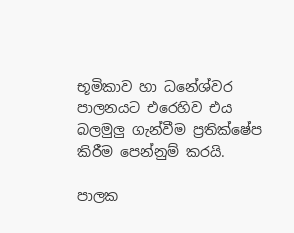භූමිකාව හා ධනේශ්වර පාලනයට එරෙහිව එය බලමුලු‍ ගැන්වීම ප්‍රතික්ෂේප කිරීම පෙන්නුම් කරයි.

පාලක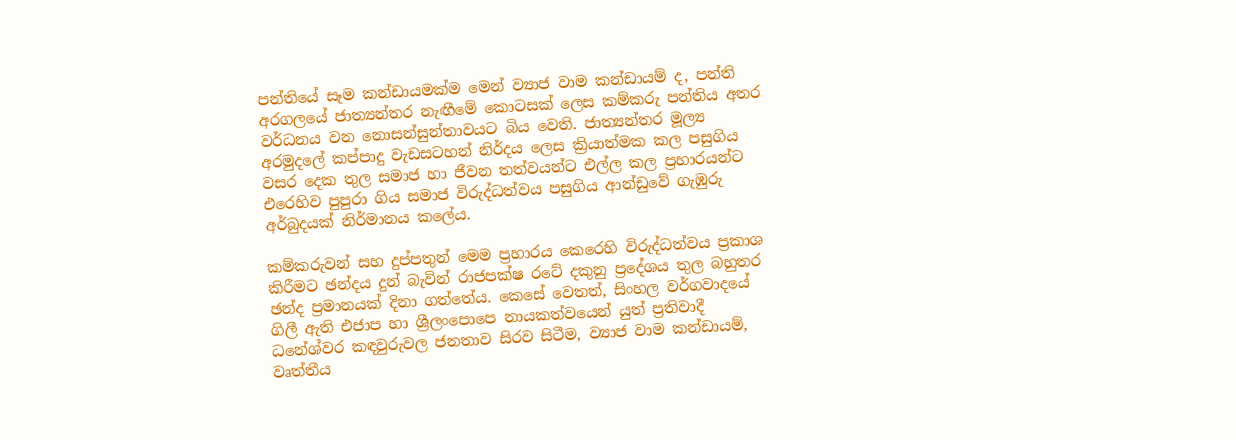පන්තියේ සෑම කන්ඩායමක්ම මෙන් ව්‍යාජ වාම කන්ඩායම් ද, පන්ති අරගලයේ ජාත්‍යන්තර නැඟීමේ කොටසක් ලෙස කම්කරු පන්තිය අතර වර්ධනය වන නොසන්සුන්තාවයට බිය වෙති. ජාත්‍යන්තර මූල්‍ය අරමුදලේ කප්පාදු වැඩසටහන් නිර්දය ලෙස ක්‍රියාත්මක කල පසුගිය වසර දෙක තුල සමාජ හා ජීවන තත්වයන්ට එල්ල කල ප්‍රහාරයන්ට එරෙහිව පුපුරා ගිය සමාජ විරුද්ධත්වය පසුගිය ආන්ඩුවේ ගැඹුරු අර්බුදයක් නිර්මානය කලේය.

කම්කරුවන් සහ දුප්පතුන් මෙම ප්‍රහාරය කෙරෙහි විරුද්ධත්වය ප්‍රකාශ කිරීමට ඡන්දය දුන් බැවින් රාජපක්ෂ රටේ දකුනු ප්‍රදේශය තුල බහුතර ඡන්ද ප්‍රමානයක් දිනා ගත්තේය. කෙසේ වෙතත්, සිංහල වර්ගවාදයේ ගිලී ඇති එජාප හා ශ්‍රීලංපොපෙ නායකත්වයෙන් යුත් ප්‍රතිවාදී ධනේශ්වර කඳවුරුවල ජනතාව සිරව සිටීම, ව්‍යාජ වාම කන්ඩායම්, වෘත්තීය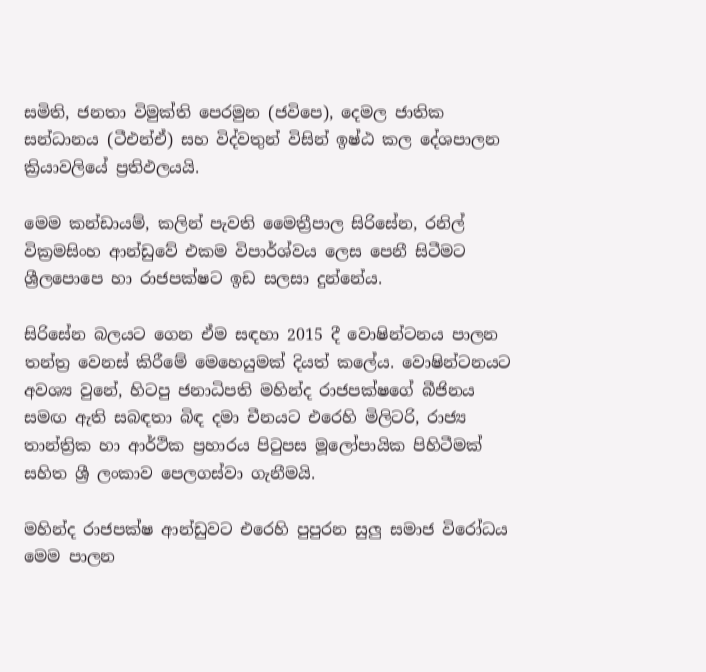සමිති, ජනතා විමුක්ති පෙරමුන (ජවිපෙ), දෙමල ජාතික සන්ධානය (ටීඑන්ඒ) සහ විද්වතුන් විසින් ඉෂ්ඨ කල දේශපාලන ක්‍රියාවලියේ ප්‍රතිඵලයයි.

මෙම කන්ඩායම්, කලින් පැවති මෛත්‍රීපාල සිරිසේන, රනිල් වික්‍රමසිංහ ආන්ඩුවේ එකම විපාර්ශ්වය ලෙස පෙනී සිටීමට ශ්‍රීලපොපෙ හා රාජපක්ෂට ඉඩ සලසා දුන්නේය.

සිරිසේන බලයට ගෙන ඒම සඳහා 2015 දී වොෂින්ටනය පාලන තන්ත්‍ර වෙනස් කිරීමේ මෙහෙයුමක් දියත් කලේය. වොෂින්ටනයට අවශ්‍ය වුනේ, හිටපු ජනාධිපති මහින්ද රාජපක්ෂගේ බීජිනය සමඟ ඇති සබඳතා බිඳ දමා චීනයට එරෙහි මිලිටරි, රාජ්‍ය තාන්ත්‍රික හා ආර්ථික ප්‍රහාරය පිටුපස මූලෝපායික පිහිටීමක් සහිත ශ්‍රී ලංකාව පෙලගස්වා ගැනීමයි.

මහින්ද රාජපක්ෂ ආන්ඩුවට එරෙහි පුපුරන සුලු‍ සමාජ විරෝධය මෙම පාලන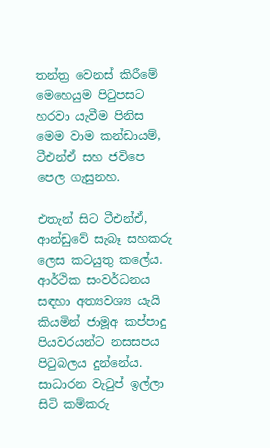තන්ත්‍ර වෙනස් කිරීමේ මෙහෙයුම පිටුපසට හරවා යැවීම පිනිස මෙම වාම කන්ඩායම්, ටීඑන්ඒ සහ ජවිපෙ පෙල ගැසුනහ.

එතැන් සිට ටීඑන්ඒ, ආන්ඩුවේ සැබෑ සහකරු ලෙස කටයුතු කලේය. ආර්ථික සංවර්ධනය සඳහා අත්‍යවශ්‍ය යැයි කියමින් ජාමූඅ කප්පාදු පියවරයන්ට නසසපය පිටුබලය දුන්නේය. සාධාරන වැටුප් ඉල්ලා සිටි කම්කරු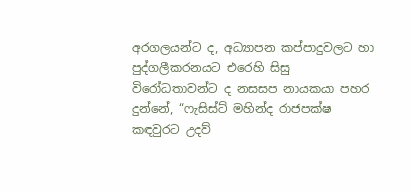අරගලයන්ට ද, අධ්‍යාපන කප්පාදුවලට හා පුද්ගලීකරනයට එරෙහි සිසු විරෝධතාවන්ට ද නසසප නායකයා පහර දුන්නේ, “ෆැසිස්ට් මහින්ද රාජපක්ෂ කඳවුරට උදව්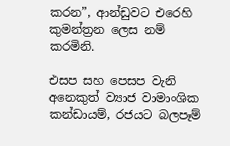කරන”, ආන්ඩුවට එරෙහි කුමන්ත්‍රන ලෙස නම් කරමිනි.

එසප සහ පෙසප වැනි අනෙකුත් ව්‍යාජ වාමාංශික කන්ඩායම්, රජයට බලපෑම්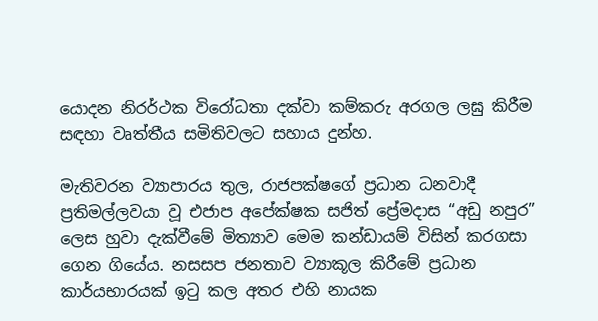යොදන නිරර්ථක විරෝධතා දක්වා කම්කරු අරගල ලඝු කිරීම සඳහා වෘත්තීය සමිතිවලට සහාය දුන්හ.

මැතිවරන ව්‍යාපාරය තුල, රාජපක්ෂගේ ප්‍රධාන ධනවාදී ප්‍රතිමල්ලවයා වූ එජාප අපේක්ෂක සජිත් ප්‍රේමදාස “අඩු නපුර” ලෙස හුවා දැක්වීමේ මිත්‍යාව මෙම කන්ඩායම් විසින් කරගසා ගෙන ගියේය. නසසප ජනතාව ව්‍යාකූල කිරීමේ ප්‍රධාන කාර්යභාරයක් ඉටු කල අතර එහි නායක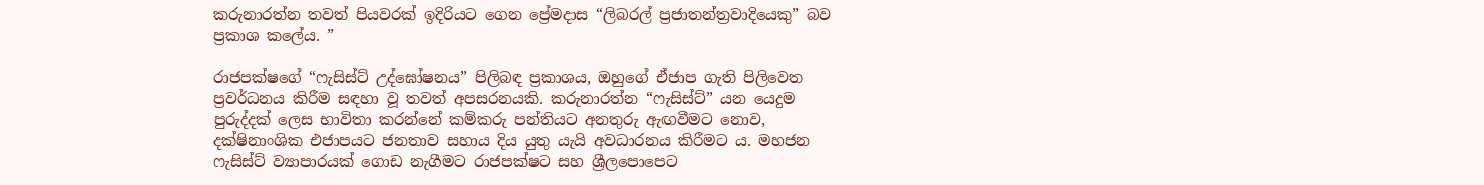කරුනාරත්න තවත් පියවරක් ඉදිරියට ගෙන ප්‍රේමදාස “ලිබරල් ප්‍රජාතන්ත්‍රවාදියෙකු” බව ප්‍රකාශ කලේය. ”

රාජපක්ෂගේ “ෆැසිස්ට් උද්ඝෝෂනය” පිලිබඳ ප්‍රකාශය, ඔහුගේ ඒජාප ගැති පිලිවෙත ප්‍රවර්ධනය කිරීම සඳහා වූ තවත් අපසරනයකි. කරුනාරත්න “ෆැසිස්ට්” යන යෙදුම පුරුද්දක් ලෙස භාවිතා කරන්නේ කම්කරු පන්තියට අනතුරු ඇඟවීමට නොව, දක්ෂිනාංශික එජාපයට ජනතාව සහාය දිය යුතු යැයි අවධාරනය කිරීමට ය. මහජන ෆැසිස්ට් ව්‍යාපාරයක් ගොඩ නැගීමට රාජපක්ෂට සහ ශ්‍රීලපොපෙට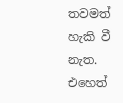තවමත් හැකි වී නැත. එහෙත්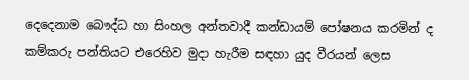දෙදෙනාම බෞද්ධ හා සිංහල අන්තවාදී කන්ඩායම් පෝෂනය කරමින් ද කම්කරු පන්තියට එරෙහිව මුදා හැරීම සඳහා යුද වීරයන් ලෙස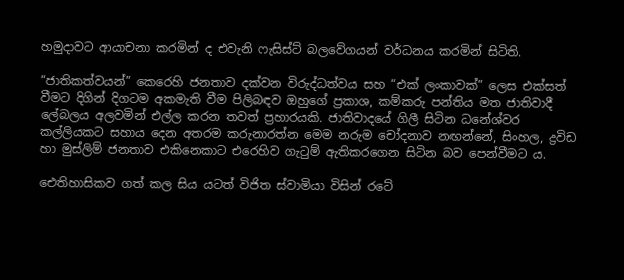හමුදාවට ආයාචනා කරමින් ද එවැනි ෆැසිස්ට් බලවේගයන් වර්ධනය කරමින් සිටිති.

“ජාතිකත්වයන්” කෙරෙහි ජනතාව දක්වන විරුද්ධත්වය සහ “එක් ලංකාවක්” ලෙස එක්සත් වීමට දිගින් දිගටම අකමැති වීම පිලිබඳව ඔහුගේ ප්‍රකාශ, කම්කරු පන්තිය මත ජාතිවාදී ලේබලය අලවමින් එල්ල කරන තවත් ප්‍රහාරයකි. ජාතිවාදයේ ගිලී සිටින ධනේශ්වර කල්ලියකට සහාය දෙන අතරම කරුනාරත්න මෙම නරුම චෝදනාව නඟන්නේ, සිංහල, ද්‍රවිඩ හා මුස්ලිම් ජනතාව එකිනෙකාට එරෙහිව ගැටුම් ඇතිකරගෙන සිටින බව පෙන්වීමට ය.

ඓතිහාසිකව ගත් කල සිය යටත් විජිත ස්වාමියා විසින් රටේ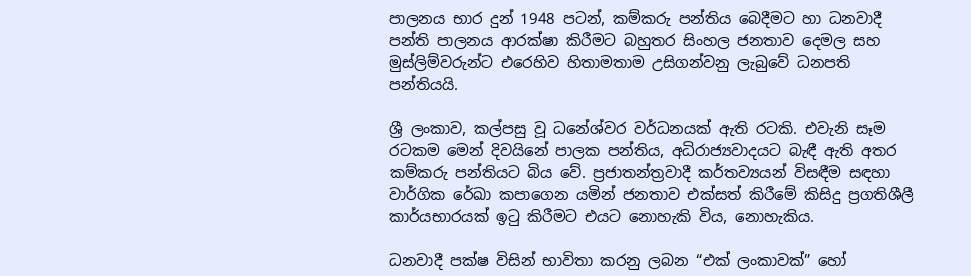පාලනය භාර දුන් 1948 පටන්, කම්කරු පන්තිය බෙදීමට හා ධනවාදී පන්ති පාලනය ආරක්ෂා කිරීමට බහුතර සිංහල ජනතාව දෙමල සහ මුස්ලිම්වරුන්ට එරෙහිව හිතාමතාම උසිගන්වනු ලැබුවේ ධනපති පන්තියයි.

ශ්‍රී ලංකාව, කල්පසු වූ ධනේශ්වර වර්ධනයක් ඇති රටකි. එවැනි සෑම රටකම මෙන් දිවයිනේ පාලක පන්තිය, අධිරාජ්‍යවාදයට බැඳී ඇති අතර කම්කරු පන්තියට බිය වේ. ප්‍රජාතන්ත්‍රවාදී කර්තව්‍යයන් විසඳීම සඳහා වාර්ගික රේඛා කපාගෙන යමින් ජනතාව එක්සත් කිරීමේ කිසිදු ප්‍රගතිශීලී කාර්යභාරයක් ඉටු කිරීමට එයට නොහැකි විය, නොහැකිය.

ධනවාදී පක්ෂ විසින් භාවිතා කරනු ලබන “එක් ලංකාවක්” හෝ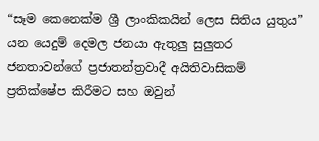“සෑම කෙනෙක්ම ශ්‍රී ලාංකිකයින් ලෙස සිතිය යුතුය” යන යෙදුම් දෙමල ජනයා ඇතුලු සුලුතර ජනතාවන්ගේ ප්‍රජාතන්ත්‍රවාදී අයිතිවාසිකම් ප්‍රතික්ෂේප කිරීමට සහ ඔවුන්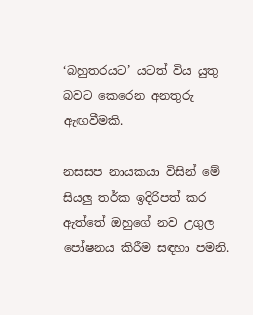‘බහුතරයට’ යටත් විය යුතු බවට කෙරෙන අනතුරු ඇඟවීමකි.

නසසප නායකයා විසින් මේ සියලු‍ තර්ක ඉදිරිපත් කර ඇත්තේ ඔහුගේ නව උගුල පෝෂනය කිරීම සඳහා පමනි.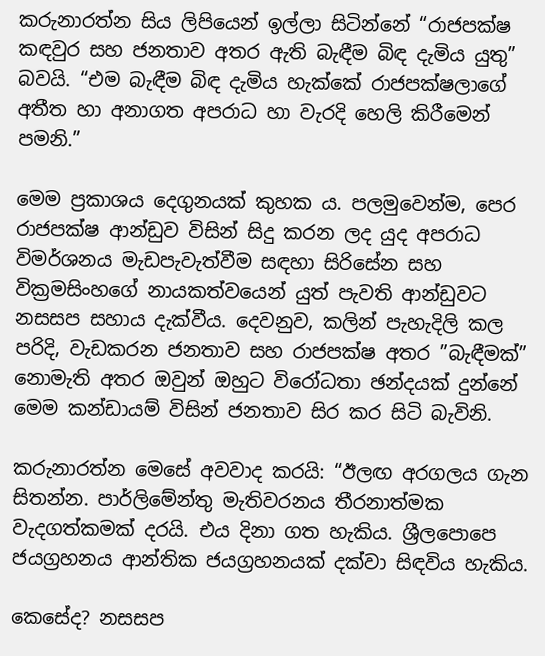කරුනාරත්න සිය ලිපියෙන් ඉල්ලා සිටින්නේ “රාජපක්ෂ කඳවුර සහ ජනතාව අතර ඇති බැඳීම බිඳ දැමිය යුතු” බවයි. “එම බැඳීම බිඳ දැමිය හැක්කේ රාජපක්ෂලාගේ අතීත හා අනාගත අපරාධ හා වැරදි හෙලි කිරීමෙන් පමනි.”

මෙම ප්‍රකාශය දෙගුනයක් කුහක ය. පලමුවෙන්ම, පෙර රාජපක්ෂ ආන්ඩුව විසින් සිදු කරන ලද යුද අපරාධ විමර්ශනය මැඩපැවැත්වීම සඳහා සිරිසේන සහ වික්‍රමසිංහගේ නායකත්වයෙන් යුත් පැවති ආන්ඩුවට නසසප සහාය දැක්වීය. දෙවනුව, කලින් පැහැදිලි කල පරිදි, වැඩකරන ජනතාව සහ රාජපක්ෂ අතර ”බැඳීමක්” නොමැති අතර ඔවුන් ඔහුට විරෝධතා ඡන්දයක් දුන්නේ මෙම කන්ඩායම් විසින් ජනතාව සිර කර සිටි බැවිනි.

කරුනාරත්න මෙසේ අවවාද කරයි: “ඊලඟ අරගලය ගැන සිතන්න. පාර්ලිමේන්තු මැතිවරනය තීරනාත්මක වැදගත්කමක් දරයි. එය දිනා ගත හැකිය. ශ්‍රීලපොපෙ ජයග්‍රහනය ආන්තික ජයග්‍රහනයක් දක්වා සිඳවිය හැකිය.

කෙසේද? නසසප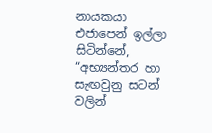නායකයා එජාපෙන් ඉල්ලා සිටින්නේ, “අභ්‍යන්තර හා සැඟවුනු සටන් වලින්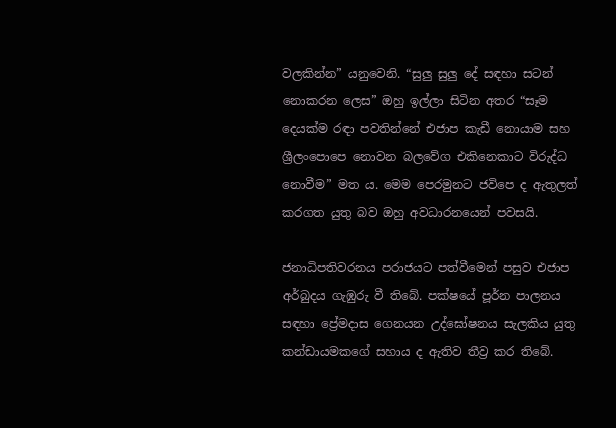වලකින්න” යනුවෙනි. “සුලු‍ සුලු‍ දේ සඳහා සටන් නොකරන ලෙස” ඔහු ඉල්ලා සිටින අතර “සෑම දෙයක්ම රඳා පවතින්නේ එජාප කැඩී නොයාම සහ ශ්‍රීලංපොපෙ නොවන බලවේග එකිනෙකාට විරුද්ධ නොවීම” මත ය. මෙම පෙරමුනට ජවිපෙ ද ඇතුලත් කරගත යුතු බව ඔහු අවධාරනයෙන් පවසයි.

ජනාධිපතිවරනය පරාජයට පත්වීමෙන් පසුව එජාප අර්බුදය ගැඹුරු වී තිබේ. පක්ෂයේ පූර්න පාලනය සඳහා ප්‍රේමදාස ගෙනයන උද්ඝෝෂනය සැලකිය යුතු කන්ඩායමකගේ සහාය ද ඇතිව තීව්‍ර කර තිබේ.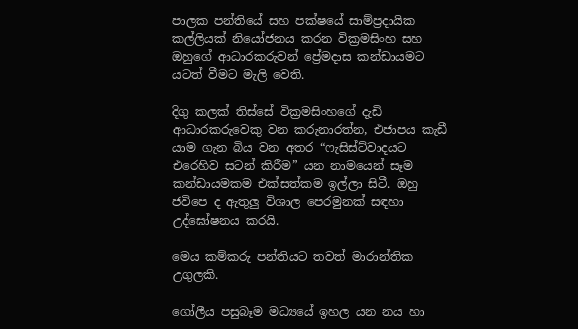පාලක පන්තියේ සහ පක්ෂයේ සාම්ප්‍රදායික කල්ලියක් නියෝජනය කරන වික්‍රමසිංහ සහ ඔහුගේ ආධාරකරුවන් ප්‍රේමදාස කන්ඩායමට යටත් වීමට මැලි වෙති.

දිගු කලක් තිස්සේ වික්‍රමසිංහගේ දැඩි ආධාරකරුවෙකු වන කරුනාරත්න, එජාපය කැඩී යාම ගැන බිය වන අතර “ෆැසිස්ට්වාදයට එරෙහිව සටන් කිරීම” යන නාමයෙන් සෑම කන්ඩායමකම එක්සත්කම ඉල්ලා සිටී. ඔහු ජවිපෙ ද ඇතුලු විශාල පෙරමුනක් සඳහා උද්ඝෝෂනය කරයි.

මෙය කම්කරු පන්තියට තවත් මාරාන්තික උගුලකි.

ගෝලීය පසුබෑම මධ්‍යයේ ඉහල යන නය හා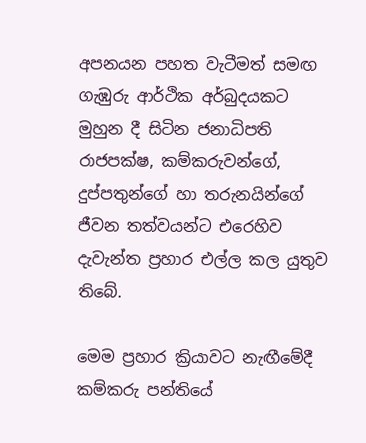අපනයන පහත වැටීමත් සමඟ ගැඹුරු ආර්ථික අර්බුදයකට මුහුන දී සිටින ජනාධිපති රාජපක්ෂ, කම්කරුවන්ගේ, දුප්පතුන්ගේ හා තරුනයින්ගේ ජීවන තත්වයන්ට එරෙහිව දැවැන්ත ප්‍රහාර එල්ල කල යුතුව තිබේ.

මෙම ප්‍රහාර ක්‍රියාවට නැඟීමේදී කම්කරු පන්තියේ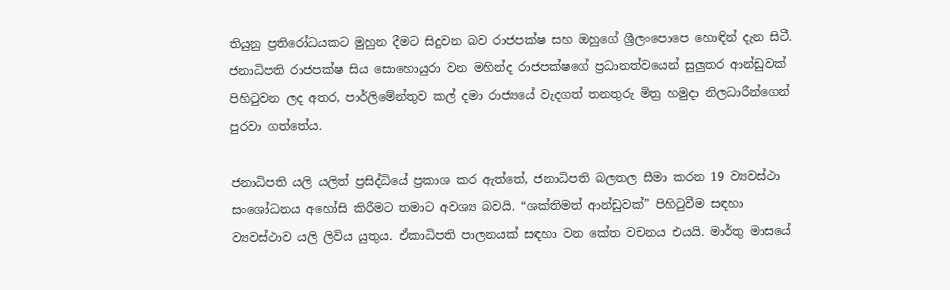තියුනු ප්‍රතිරෝධයකට මුහුන දීමට සිදුවන බව රාජපක්ෂ සහ ඔහුගේ ශ්‍රීලංපොපෙ හොඳින් දැන සිටී. ජනාධිපති රාජපක්ෂ සිය සොහොයුරා වන මහින්ද රාජපක්ෂගේ ප්‍රධානත්වයෙන් සුලුතර ආන්ඩුවක් පිහිටුවන ලද අතර, පාර්ලිමේන්තුව කල් දමා රාජ්‍යයේ වැදගත් තනතුරු මිත්‍ර හමුදා නිලධාරීන්ගෙන් පුරවා ගත්තේය.

ජනාධිපති යලි යලිත් ප්‍රසිද්ධියේ ප්‍රකාශ කර ඇත්තේ, ජනාධිපති බලතල සීමා කරන 19 ව්‍යවස්ථා සංශෝධනය අහෝසි කිරීමට තමාට අවශ්‍ය බවයි. “ශක්තිමත් ආන්ඩුවක්” පිහිටුවීම සඳහා ව්‍යවස්ථාව යලි ලිවිය යුතුය. ඒකාධිපති පාලනයක් සඳහා වන කේත වචනය එයයි. මාර්තු මාසයේ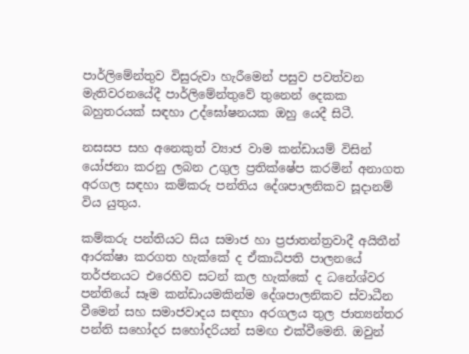පාර්ලිමේන්තුව විසුරුවා හැරීමෙන් පසුව පවත්වන මැතිවරනයේදී පාර්ලිමේන්තුවේ තුනෙන් දෙකක බහුතරයක් සඳහා උද්ඝෝෂනයක ඔහු යෙදී සිටී.

නසසප සහ අනෙකුත් ව්‍යාජ වාම කන්ඩායම් විසින් යෝජනා කරනු ලබන උගුල ප්‍රතික්ෂේප කරමින් අනාගත අරගල සඳහා කම්කරු පන්තිය දේශපාලනිකව සූදානම් විය යුතුය.

කම්කරු පන්තියට සිය සමාජ හා ප්‍රජාතන්ත්‍රවාදී අයිතීන් ආරක්ෂා කරගත හැක්කේ ද ඒකාධිපති පාලනයේ තර්ජනයට එරෙහිව සටන් කල හැක්කේ ද ධනේශ්වර පන්තියේ සෑම කන්ඩායමකින්ම දේශපාලනිකව ස්වාධීන වීමෙන් සහ සමාජවාදය සඳහා අරගලය තුල ජාත්‍යන්තර පන්ති සහෝදර සහෝදරියන් සමඟ එක්වීමෙනි. ඔවුන්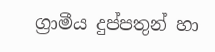ග්‍රාමීය දුප්පතුන් හා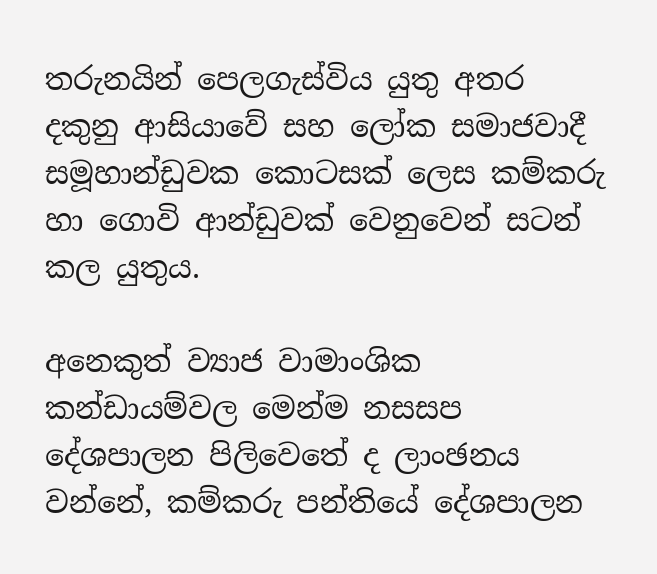තරුනයින් පෙලගැස්විය යුතු අතර දකුනු ආසියාවේ සහ ලෝක සමාජවාදී සමූහාන්ඩුවක කොටසක් ලෙස කම්කරු හා ගොවි ආන්ඩුවක් වෙනුවෙන් සටන් කල යුතුය.

අනෙකුත් ව්‍යාජ වාමාංශික කන්ඩායම්වල මෙන්ම නසසප දේශපාලන පිලිවෙතේ ද ලාංඡනය වන්නේ, කම්කරු පන්තියේ දේශපාලන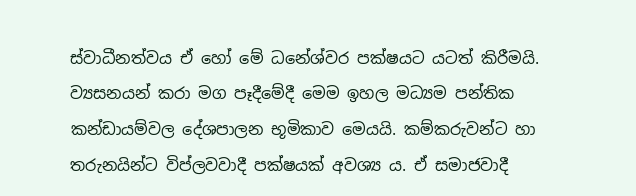ස්වාධීනත්වය ඒ හෝ මේ ධනේශ්වර පක්ෂයට යටත් කිරීමයි. ව්‍යසනයන් කරා මග පෑදීමේදී මෙම ඉහල මධ්‍යම පන්තික කන්ඩායම්වල දේශපාලන භූමිකාව මෙයයි. කම්කරුවන්ට හා තරුනයින්ට විප්ලවවාදී පක්ෂයක් අවශ්‍ය ය. ඒ සමාජවාදී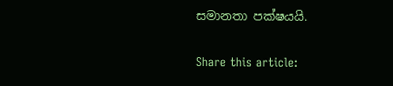සමානතා පක්ෂයයි.

Share this article: